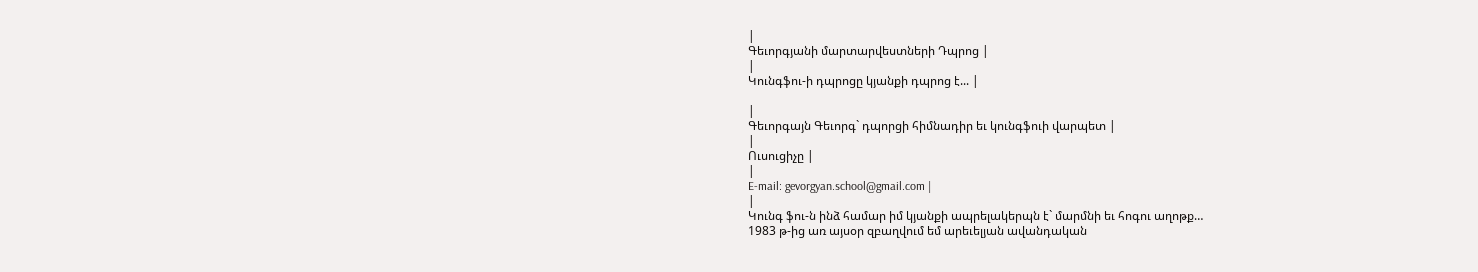|
Գեւորգյանի մարտարվեստների Դպրոց |
|
Կունգֆու-ի դպրոցը կյանքի դպրոց է... |

|
Գեւորգայն Գեւորգ` դպորցի հիմնադիր եւ կունգֆուի վարպետ |
|
Ուսուցիչը |
|
E-mail: gevorgyan.school@gmail.com |
|
Կունգ ֆու-ն ինձ համար իմ կյանքի ապրելակերպն է` մարմնի եւ հոգու աղոթք…
1983 թ-ից առ այսօր զբաղվում եմ արեւելյան ավանդական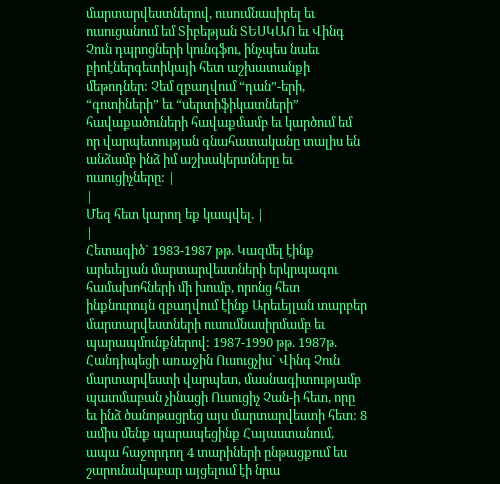մարտարվեստներով, ուսումնասիրել եւ ուսուցանում եմ Տիբեթյան ՏԵՍԿԱՈ եւ Վինգ Չուն դպրոցների կունգֆու, ինչպես նաեւ բիոէներգետիկայի հետ աշխատանքի մեթոդներ: Չեմ զբաղվում “դան”-երի, “գոտիների” եւ “սերտիֆիկատների” հավաքածուների հավաքմամբ եւ կարծում եմ որ վարպետության գնահատականը տալիս են անձամբ ինձ իմ աշխակերտները եւ ուսուցիչները: |
|
Մեզ հետ կարող եք կապվել. |
|
Հետագիծ` 1983-1987 թթ. Կազմել էինք արեւելյան մարտարվեստների երկրպագու համախոհների մի խումբ, որոնց հետ ինքնուրույն զբաղվում էինք Արեւեյլան տարբեր մարտարվեստների ուսումնասիրմամբ եւ պարապմունքներով: 1987-1990 թթ. 1987թ. Հանդիպեցի առաջին Ուսուցչիս` Վինգ Չուն մարտարվեստի վարպետ, մասնագիտությամբ պատմաբան չինացի Ուսուցիչ Չան-ի հետ, որը եւ ինձ ծանոթացրեց այս մարտարվեստի հետ: 8 ամիս մենք պարապեցինք Հայաստանում, ապա հաջորդող 4 տարիների ընթացքում ես շարունակաբար այցելում էի նրա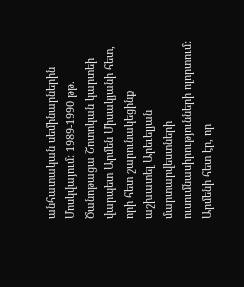անհատական սեմինարներին Մոսկվայում: 1989-1990 թթ. Ծանոթացա Շոտոկան կարտեի վարպետ Արմեն Միսակյանի հետ, որի հետ շարունակեցինք աշխատել Արեւելյան մարտարվեստների ուսումնասիրությունների ոլորտում: Արմենի հետ էր, որ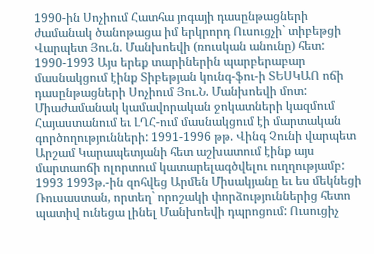1990-ին Սոչիում Հատհա յոգայի դասընթացների ժամանակ ծանոթացա իմ երկրորդ Ուսուցչի` տիբեթցի Վարպետ Յու.ն. Մանխոեվի (ռուսկան անունը) հետ: 1990-1993 Այս երեք տարիներին պարբերաբար մասնակցում էինք Տիբեթյան կունգ-ֆու-ի ՏԵՍԿԱՈ ոճի դասընթացների Սոչիում Յու.Ն. Մանխոեվի մոտ: Միաժամանակ կամավորական ջոկատների կազմում Հայաստանում եւ ԼՂՀ-ում մասնակցում էի մարտական գործողությունների: 1991-1996 թթ. Վինգ Չունի վարպետ Արշամ Կարապետյանի հետ աշխատում էինք այս մարտաոճի ոլորտում կատարելագծվելու ուղղությամբ: 1993 1993թ.-ին զոհվեց Արմեն Միսակյանը եւ ես մեկնեցի Ռուսաստան, որտեղ` որոշակի փորձություններից հետո պատիվ ունեցա լինել Մանխոեվի դպրոցում: Ուսուցիչ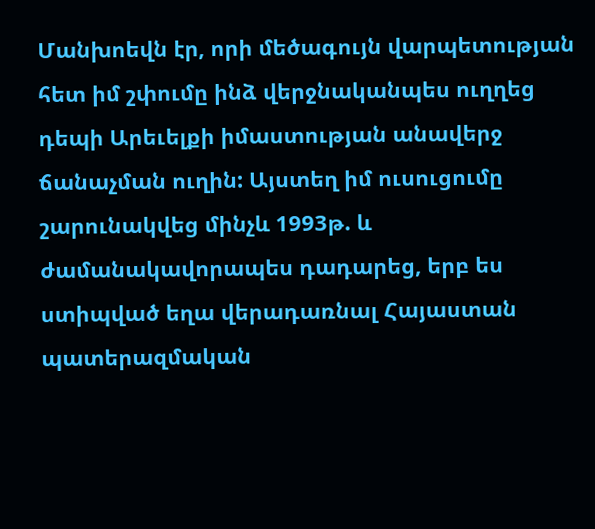Մանխոեվն էր, որի մեծագույն վարպետության հետ իմ շփումը ինձ վերջնականպես ուղղեց դեպի Արեւելքի իմաստության անավերջ ճանաչման ուղին: Այստեղ իմ ուսուցումը շարունակվեց մինչև 1993թ. և ժամանակավորապես դադարեց, երբ ես ստիպված եղա վերադառնալ Հայաստան պատերազմական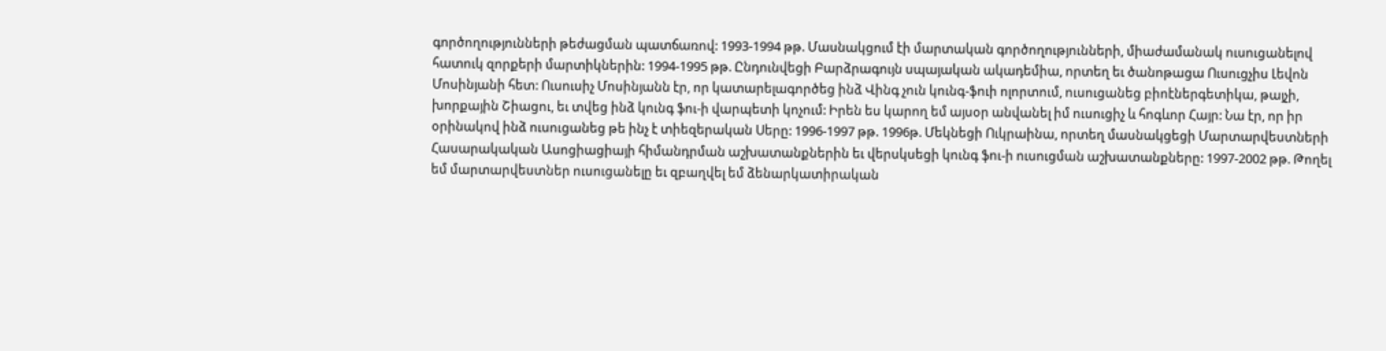գործողությունների թեժացման պատճառով: 1993-1994 թթ. Մասնակցում էի մարտական գործողությունների, միաժամանակ ուսուցանելով հատուկ զորքերի մարտիկներին: 1994-1995 թթ. Ընդունվեցի Բարձրագույն սպայական ակադեմիա, որտեղ եւ ծանոթացա Ուսուցչիս Լեվոն Մոսինյանի հետ: Ուսուսիչ Մոսինյանն էր, որ կատարելագործեց ինձ Վինգ չուն կունգ-ֆուի ոլորտում, ուսուցանեց բիոէներգետիկա, թայչի, խորքային Շիացու, եւ տվեց ինձ կունգ ֆու-ի վարպետի կոչում: Իրեն ես կարող եմ այսօր անվանել իմ ուսուցիչ և հոգևոր Հայր: Նա էր, որ իր օրինակով ինձ ուսուցանեց թե ինչ է տիեզերական Սերը: 1996-1997 թթ. 1996թ. Մեկնեցի Ուկրաինա, որտեղ մասնակցեցի Մարտարվեստների Հասարակական Ասոցիացիայի հիմանդրման աշխատանքներին եւ վերսկսեցի կունգ ֆու-ի ուսուցման աշխատանքները: 1997-2002 թթ. Թողել եմ մարտարվեստներ ուսուցանելը եւ զբաղվել եմ ձենարկատիրական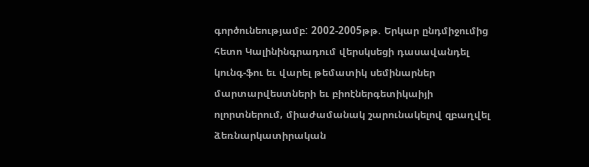գործունեությամբ: 2002-2005թթ. Երկար ընդմիջումից հետո Կալինինգրադում վերսկսեցի դասավանդել կունգ-ֆու եւ վարել թեմատիկ սեմինարներ մարտարվեստների եւ բիոէներգետիկաիյի ոլորտներում, միաժամանակ շարունակելով զբաղվել ձեռնարկատիրական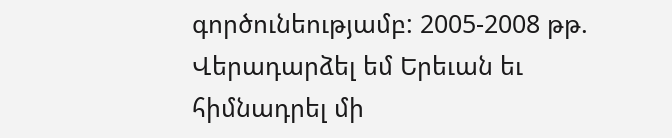գործունեությամբ: 2005-2008 թթ. Վերադարձել եմ Երեւան եւ հիմնադրել մի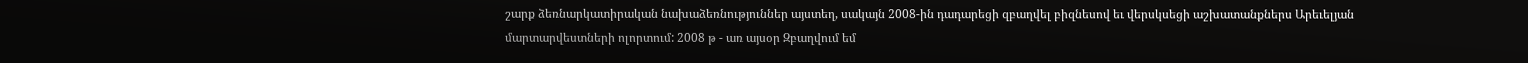շարք ձեռնարկատիրական նախաձեռնություններ այստեղ, սակայն 2008-ին դադարեցի զբաղվել բիզնեսով եւ վերսկսեցի աշխատանքներս Արեւելյան մարտարվեստների ոլորտում: 2008 թ - առ այսօր Զբաղվում եմ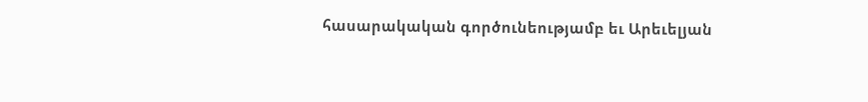հասարակական գործունեությամբ եւ Արեւելյան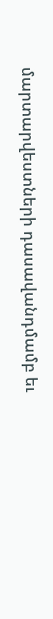մարտարվեստների դասավանդմամբ եւ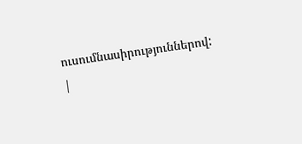ուսումնասիրություններով: |